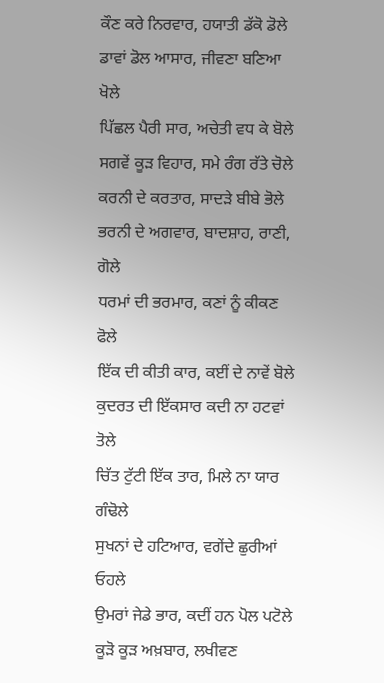ਕੌਣ ਕਰੇ ਨਿਰਵਾਰ, ਹਯਾਤੀ ਡੱਕੋ ਡੋਲੇ
ਡਾਵਾਂ ਡੋਲ ਆਸਾਰ, ਜੀਵਣਾ ਬਣਿਆ ਖੋਲੇ
ਪਿੱਛਲ ਪੈਰੀ ਸਾਰ, ਅਚੇਤੀ ਵਧ ਕੇ ਬੋਲੇ
ਸਗਵੇਂ ਕੂੜ ਵਿਹਾਰ, ਸਮੇ ਰੰਗ ਰੱਤੇ ਚੋਲੇ
ਕਰਨੀ ਦੇ ਕਰਤਾਰ, ਸਾਦੜੇ ਬੀਬੇ ਭੋਲੇ
ਭਰਨੀ ਦੇ ਅਗਵਾਰ, ਬਾਦਸ਼ਾਹ, ਰਾਣੀ, ਗੋਲੇ
ਧਰਮਾਂ ਦੀ ਭਰਮਾਰ, ਕਣਾਂ ਨੂੰ ਕੀਕਣ ਫੋਲੇ
ਇੱਕ ਦੀ ਕੀਤੀ ਕਾਰ, ਕਈਂ ਦੇ ਨਾਵੇਂ ਬੋਲੇ
ਕੁਦਰਤ ਦੀ ਇੱਕਸਾਰ ਕਦੀ ਨਾ ਹਟਵਾਂ ਤੋਲੇ
ਚਿੱਤ ਟੁੱਟੀ ਇੱਕ ਤਾਰ, ਮਿਲੇ ਨਾ ਯਾਰ ਗੰਢੋਲੇ
ਸੁਖਨਾਂ ਦੇ ਹਟਿਆਰ, ਵਗੇਂਦੇ ਛੁਰੀਆਂ ਓਹਲੇ
ਉਮਰਾਂ ਜੇਡੇ ਭਾਰ, ਕਦੀਂ ਹਨ ਪੋਲ ਪਟੋਲੇ
ਕੂੜੋ ਕੂੜ ਅਖ਼ਬਾਰ, ਲਖੀਵਣ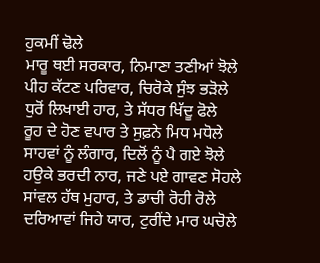ਹੁਕਮੀਂ ਢੋਲੇ
ਮਾਰੂ ਥਈ ਸਰਕਾਰ, ਨਿਮਾਣਾ ਤਣੀਆਂ ਝੋਲੇ
ਪੀਹ ਕੱਟਣ ਪਰਿਵਾਰ, ਚਿਰੋਕੇ ਸੁੰਝ ਭੜੋਲੇ
ਧੁਰੋਂ ਲਿਖਾਈ ਹਾਰ, ਤੇ ਸੱਧਰ ਖਿੱਦੂ ਫੋਲੇ
ਰੂਹ ਦੇ ਹੋਣ ਵਪਾਰ ਤੇ ਸੁਫ਼ਨੇ ਮਿਧ ਮਧੋਲੇ
ਸਾਹਵਾਂ ਨੂੰ ਲੰਗਾਰ, ਦਿਲੋਂ ਨੂੰ ਪੈ ਗਏ ਝੋਲੇ
ਹਉਕੇ ਭਰਦੀ ਨਾਰ, ਜਣੇ ਪਏ ਗਾਵਣ ਸੋਹਲੇ
ਸਾਂਵਲ ਹੱਥ ਮੁਹਾਰ, ਤੇ ਡਾਚੀ ਰੋਹੀ ਰੋਲੇ
ਦਰਿਆਵਾਂ ਜਿਹੇ ਯਾਰ, ਟੁਰੀਂਦੇ ਮਾਰ ਘਚੋਲੇ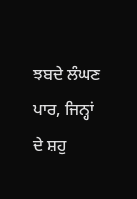ਝਬਦੇ ਲੰਘਣ ਪਾਰ, ਜਿਨ੍ਹਾਂ ਦੇ ਸ਼ਹੁ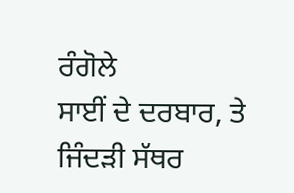ਰੰਗੋਲੇ
ਸਾਈਂ ਦੇ ਦਰਬਾਰ, ਤੇ ਜਿੰਦੜੀ ਸੱਥਰ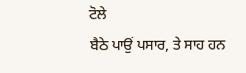ਟੋਲੇ
ਬੈਠੇ ਪਾਉਂ ਪਸਾਰ, ਤੇ ਸਾਹ ਹਨ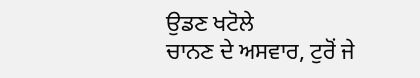ਉਡਣ ਖਟੋਲੇ
ਚਾਨਣ ਦੇ ਅਸਵਾਰ, ਟੁਰੋਂ ਜੇ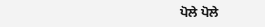ਪੋਲੇ ਪੋਲੇ